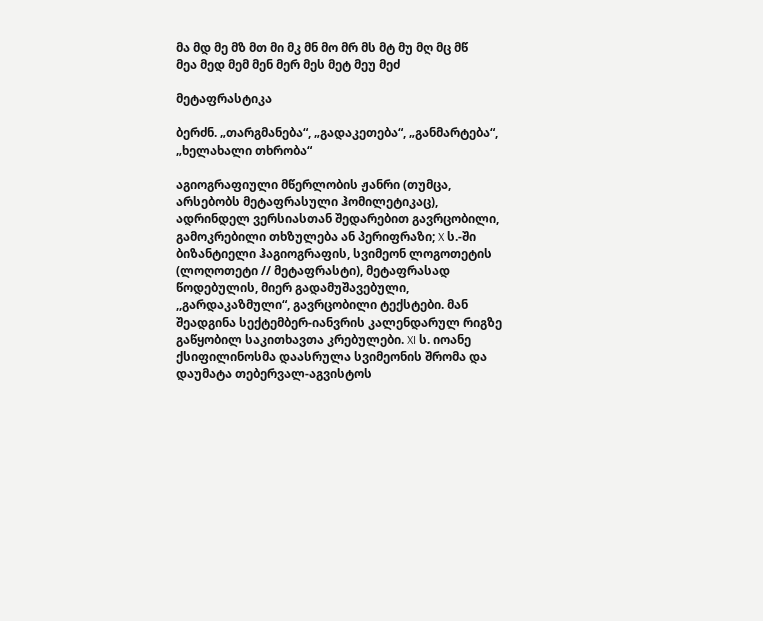მა მდ მე მზ მთ მი მკ მნ მო მრ მს მტ მუ მღ მც მწ
მეა მედ მემ მენ მერ მეს მეტ მეუ მეძ

მეტაფრასტიკა

ბერძნ. „თარგმანება“, „გადაკეთება“, „განმარტება“, „ხელახალი თხრობა“

აგიოგრაფიული მწერლობის ჟანრი (თუმცა, არსებობს მეტაფრასული ჰომილეტიკაც), ადრინდელ ვერსიასთან შედარებით გავრცობილი, გამოკრებილი თხზულება ან პერიფრაზი; X ს.-ში ბიზანტიელი ჰაგიოგრაფის, სვიმეონ ლოგოთეტის (ლოღოთეტი // მეტაფრასტი), მეტაფრასად წოდებულის, მიერ გადამუშავებული, ,,გარდაკაზმული“, გავრცობილი ტექსტები. მან შეადგინა სექტემბერ-იანვრის კალენდარულ რიგზე გაწყობილ საკითხავთა კრებულები. XI ს. იოანე ქსიფილინოსმა დაასრულა სვიმეონის შრომა და დაუმატა თებერვალ-აგვისტოს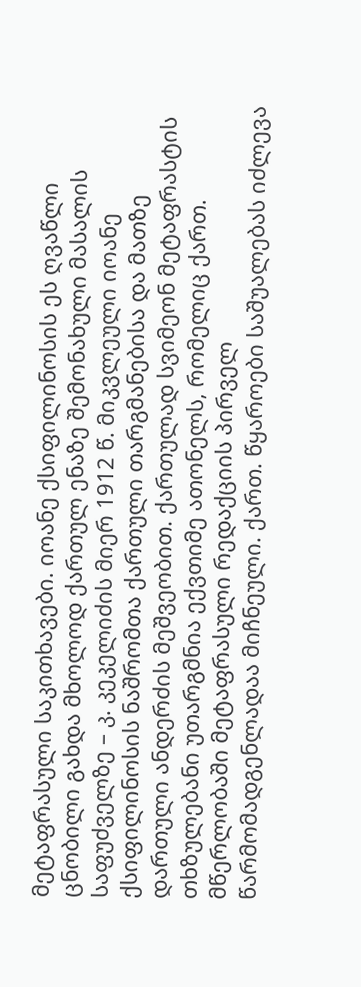მეტაფრასული საკითხავები. იოანე ქსიფილინოსის ეს ღვაწლი ცნობილი გახდა მხოლოდ ქართულ ენაზე შემონახული მასალის საფუძველზე – კ. კეკელიძის მიერ 1912 წ. მიკვლეული იოანე ქსიფილინოსის ნაშრომთა ქართული თარგმანებისა და მათზე დართული ანდერძის მეშვეობით. ქართულად სვიმეონ მეტაფრასტის თხზულებანი უთარგმნია ექვთიმე ათონელს, რომელიც ქართ. მწერლობაში მეტაფრასული რედაქციის პირველ წარმომადგენლადაა მიჩნეული. ქართ. წყაროები საშუალებას იძლევა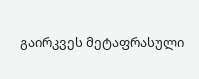გაირკვეს მეტაფრასული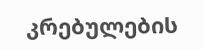კრებულების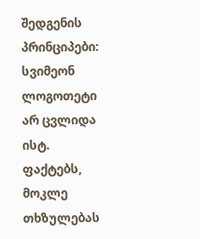შედგენის პრინციპები: სვიმეონ ლოგოთეტი არ ცვლიდა ისტ. ფაქტებს, მოკლე თხზულებას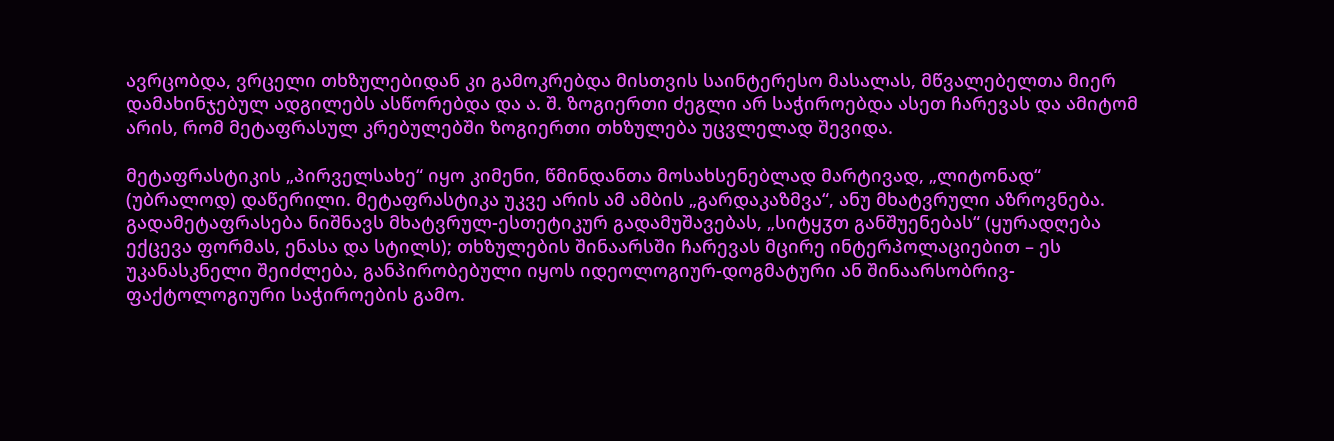ავრცობდა, ვრცელი თხზულებიდან კი გამოკრებდა მისთვის საინტერესო მასალას, მწვალებელთა მიერ დამახინჯებულ ადგილებს ასწორებდა და ა. შ. ზოგიერთი ძეგლი არ საჭიროებდა ასეთ ჩარევას და ამიტომ არის, რომ მეტაფრასულ კრებულებში ზოგიერთი თხზულება უცვლელად შევიდა.

მეტაფრასტიკის „პირველსახე“ იყო კიმენი, წმინდანთა მოსახსენებლად მარტივად, „ლიტონად“ (უბრალოდ) დაწერილი. მეტაფრასტიკა უკვე არის ამ ამბის „გარდაკაზმვა“, ანუ მხატვრული აზროვნება. გადამეტაფრასება ნიშნავს მხატვრულ-ესთეტიკურ გადამუშავებას, „სიტყჳთ განშუენებას“ (ყურადღება ექცევა ფორმას, ენასა და სტილს); თხზულების შინაარსში ჩარევას მცირე ინტერპოლაციებით – ეს უკანასკნელი შეიძლება, განპირობებული იყოს იდეოლოგიურ-დოგმატური ან შინაარსობრივ-ფაქტოლოგიური საჭიროების გამო.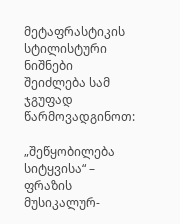მეტაფრასტიკის სტილისტური ნიშნები შეიძლება სამ ჯგუფად წარმოვადგინოთ:

„შეწყობილება სიტყვისა“ – ფრაზის მუსიკალურ-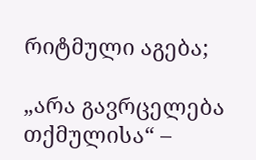რიტმული აგება;

„არა გავრცელება თქმულისა“ –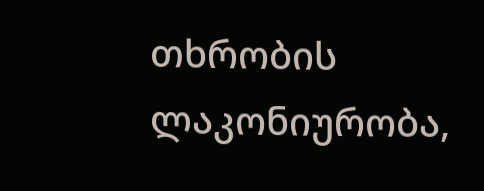თხრობის ლაკონიურობა,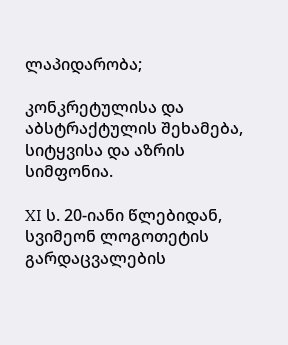ლაპიდარობა;

კონკრეტულისა და აბსტრაქტულის შეხამება, სიტყვისა და აზრის სიმფონია.

XI ს. 20-იანი წლებიდან, სვიმეონ ლოგოთეტის გარდაცვალების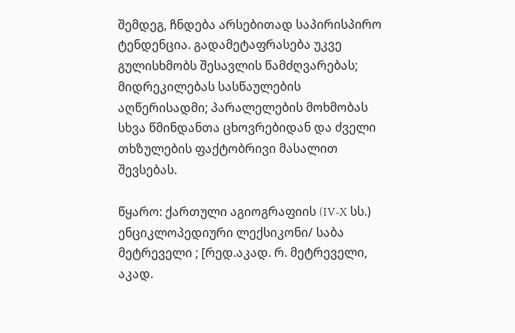შემდეგ, ჩნდება არსებითად საპირისპირო ტენდენცია. გადამეტაფრასება უკვე გულისხმობს შესავლის წამძღვარებას; მიდრეკილებას სასწაულების აღწერისადმი; პარალელების მოხმობას სხვა წმინდანთა ცხოვრებიდან და ძველი თხზულების ფაქტობრივი მასალით შევსებას.

წყარო: ქართული აგიოგრაფიის (IV-X სს.) ენციკლოპედიური ლექსიკონი/ საბა მეტრეველი ; [რედ.აკად. რ. მეტრეველი, აკად.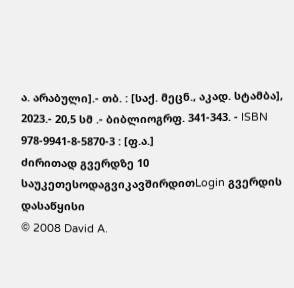ა. არაბული].- თბ. : [საქ. მეცნ., აკად. სტამბა], 2023.- 20,5 სმ .- ბიბლიოგრფ. 341-343. - ISBN 978-9941-8-5870-3 : [ფ.ა.]
ძირითად გვერდზე 10 საუკეთესოდაგვიკავშირდითLogin გვერდის დასაწყისი
© 2008 David A.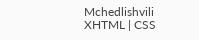Mchedlishvili XHTML | CSS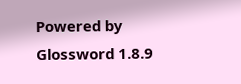Powered by Glossword 1.8.9